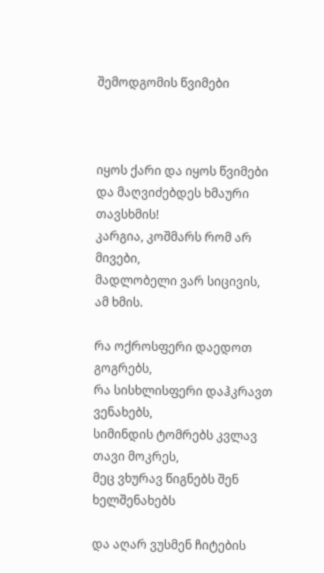შემოდგომის წვიმები



იყოს ქარი და იყოს წვიმები
და მაღვიძებდეს ხმაური თავსხმის!
კარგია, კოშმარს რომ არ მივები,
მადლობელი ვარ სიცივის, ამ ხმის.

რა ოქროსფერი დაედოთ გოგრებს,
რა სისხლისფერი დაჰკრავთ ვენახებს,
სიმინდის ტომრებს კვლავ თავი მოკრეს,
მეც ვხურავ წიგნებს შენ ხელშენახებს

და აღარ ვუსმენ ჩიტების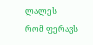ლალეს
რომ ფერავს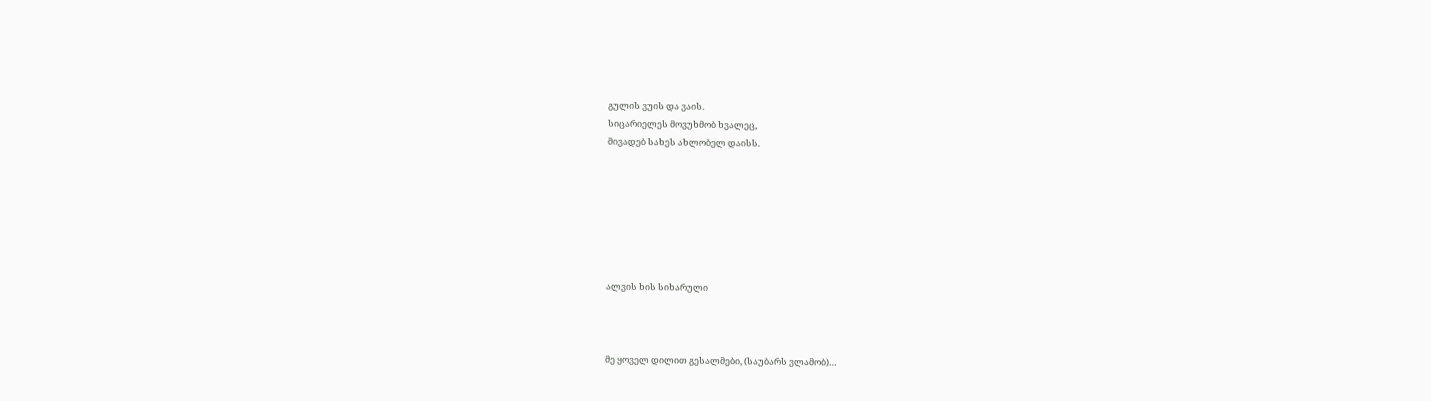გულის ვუის და ვაის.
სიცარიელეს მოვუხმობ ხვალეც,
მივადებ სახეს ახლობელ დაისს.







ალვის ხის სიხარული



მე ყოველ დილით გესალმები, (საუბარს ვლამობ)…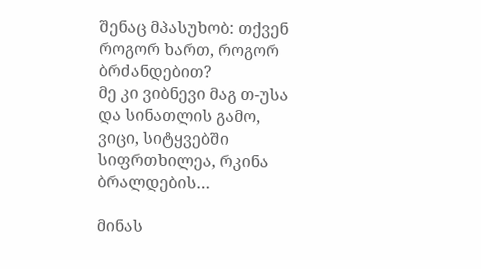შენაც მპასუხობ: თქვენ როგორ ხართ, როგორ ბრძანდებით?
მე კი ვიბნევი მაგ თ-უსა და სინათლის გამო,
ვიცი, სიტყვებში სიფრთხილეა, რკინა ბრალდების…

მინას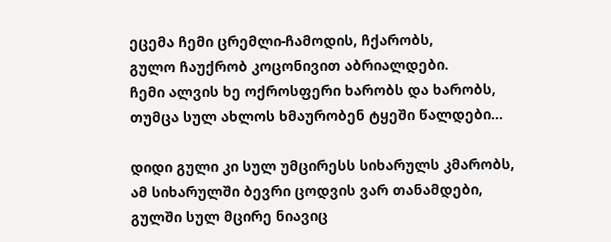ეცემა ჩემი ცრემლი-ჩამოდის, ჩქარობს,
გულო ჩაუქრობ კოცონივით აბრიალდები.
ჩემი ალვის ხე ოქროსფერი ხარობს და ხარობს,
თუმცა სულ ახლოს ხმაურობენ ტყეში წალდები…

დიდი გული კი სულ უმცირესს სიხარულს კმარობს,
ამ სიხარულში ბევრი ცოდვის ვარ თანამდები,
გულში სულ მცირე ნიავიც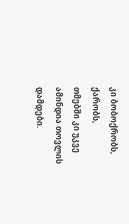კი ბობოქრობს, ქარობს,
თმებში კი უკვე ამინდია თოვლის დამდები.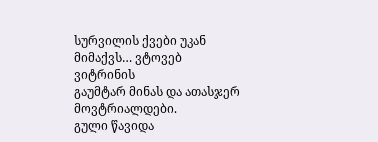სურვილის ქვები უკან მიმაქვს… ვტოვებ ვიტრინის
გაუმტარ მინას და ათასჯერ მოვტრიალდები.
გული წავიდა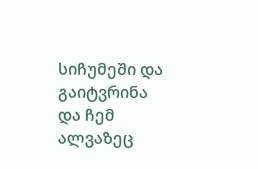სიჩუმეში და გაიტვრინა
და ჩემ ალვაზეც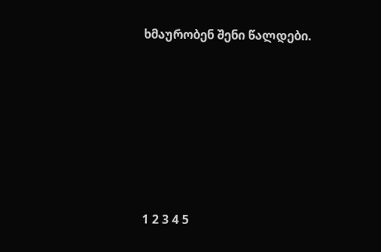ხმაურობენ შენი წალდები.







1 2 3 4 5